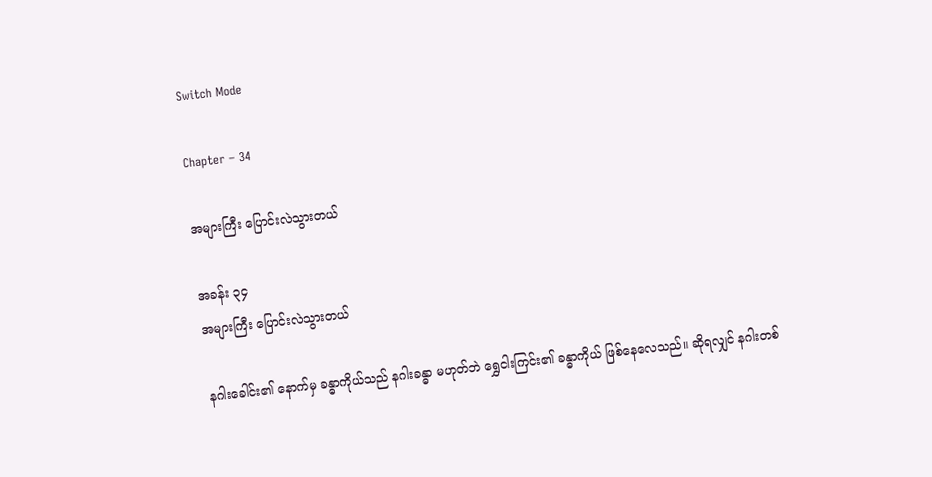Switch Mode

Chapter – 34

အများကြီး ပြောင်းလဲသွားတယ်

အခန်း ၃၄
အများကြီး ပြောင်းလဲသွားတယ်

နဂါးခေါင်း၏ နောက်မှ ခန္ဓာကိုယ်သည် နဂါးခန္ဓာ မဟုတ်ဘဲ ရွှေငါးကြင်း၏ ခန္ဓာကိုယ် ဖြစ်နေလေသည်။ ဆိုရလျှင် နဂါးတစ်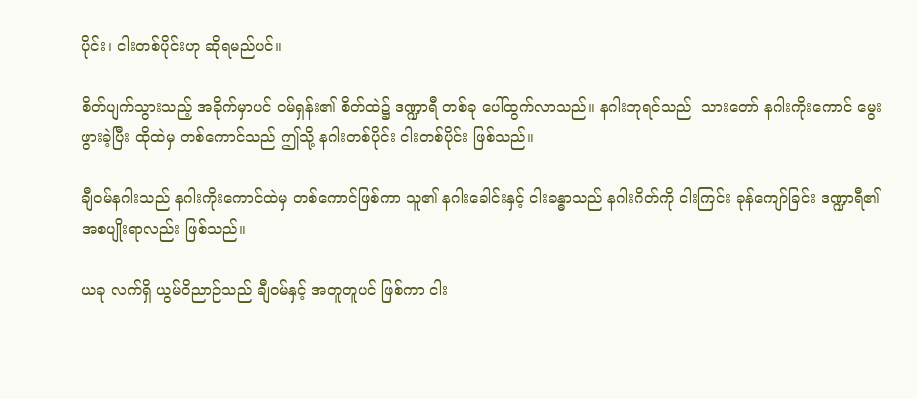ပိုင်း၊ ငါးတစ်ပိုင်းဟု ဆိုရမည်ပင်။

စိတ်ပျက်သွားသည့် အခိုက်မှာပင် ဝမ်ရှန်း၏ စိတ်ထဲ၌ ဒဏ္ဍာရီ တစ်ခု ပေါ်ထွက်လာသည်။ နဂါးဘုရင်သည်  သားတော် နဂါးကိုးကောင် မွေးဖွားခဲ့ပြီး ထိုထဲမှ တစ်ကောင်သည် ဤသို့ နဂါးတစ်ပိုင်း ငါးတစ်ပိုင်း ဖြစ်သည်။

ချီဝမ်နဂါးသည် နဂါးကိုးကောင်ထဲမှ တစ်ကောင်ဖြစ်ကာ သူ၏ နဂါးခေါင်းနှင့် ငါးခန္ဓာသည် နဂါးဂိတ်ကို ငါးကြင်း ခုန်ကျော်ခြင်း ဒဏ္ဍာရီ၏ အစပျိုးရာလည်း ဖြစ်သည်။

ယခု လက်ရှိ ယွမ်ဝိညာဉ်သည် ချီဝမ်နှင့် အတူတူပင် ဖြစ်ကာ ငါး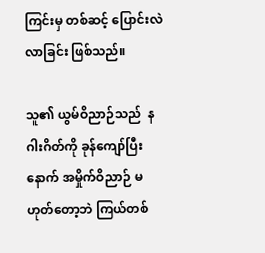ကြင်းမှ တစ်ဆင့် ပြောင်းလဲလာခြင်း ဖြစ်သည်။

သူ၏ ယွမ်ဝိညာဉ်သည်  နဂါးဂိတ်ကို ခုန်ကျော်ပြီးနောက် အမှိုက်ဝိညာဉ် မဟုတ်တော့ဘဲ ကြယ်တစ်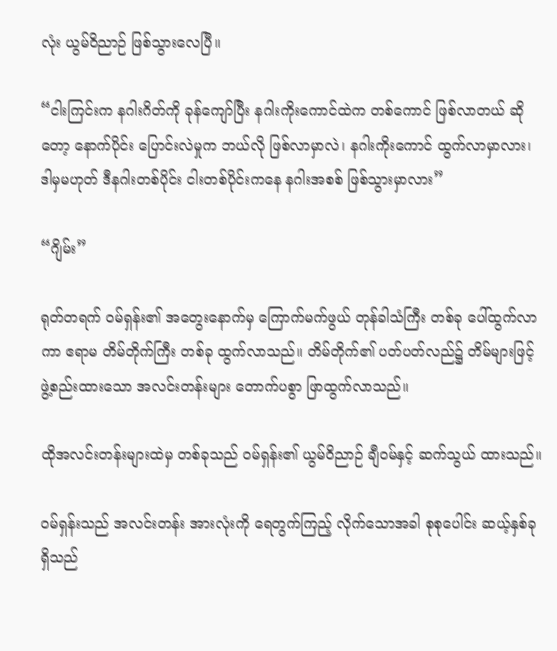လုံး ယွမ်ဝိညာဉ် ဖြစ်သွားလေပြီ။

“ငါးကြင်းက နဂါးဂိတ်ကို ခုန်ကျော်ပြီး နဂါးကိုးကောင်ထဲက တစ်ကောင် ဖြစ်လာတယ် ဆိုတော့ နောက်ပိုင်း ပြောင်းလဲမှုက ဘယ်လို ဖြစ်လာမှာလဲ၊ နဂါးကိုးကောင် ထွက်လာမှာလား၊ ဒါမှမဟုတ် ဒီနဂါးတစ်ပိုင်း ငါးတစ်ပိုင်းကနေ နဂါးအစစ် ဖြစ်သွားမှာလား”

“ဂျိမ်း”

ရုတ်တရက် ဝမ်ရှန်း၏ အတွေးနောက်မှ ကြောက်မက်ဖွယ် တုန်ခါသံကြီး တစ်ခု ပေါ်ထွက်လာကာ ဧရာမ တိမ်တိုက်ကြီး တစ်ခု ထွက်လာသည်။ တိမ်တိုက်၏ ပတ်ပတ်လည်၌ တိမ်များဖြင့် ဖွဲ့စည်းထားသော အလင်းတန်းများ တောက်ပစွာ ဖြာထွက်လာသည်။

ထိုအလင်းတန်းများထဲမှ တစ်ခုသည် ဝမ်ရှန်း၏ ယွမ်ဝိညာဉ် ချီဝမ်နှင့် ဆက်သွယ် ထားသည်။

ဝမ်ရှန်းသည် အလင်းတန်း အားလုံးကို ရေတွက်ကြည့် လိုက်သောအခါ စုစုပေါင်း ဆယ့်နှစ်ခု ရှိသည်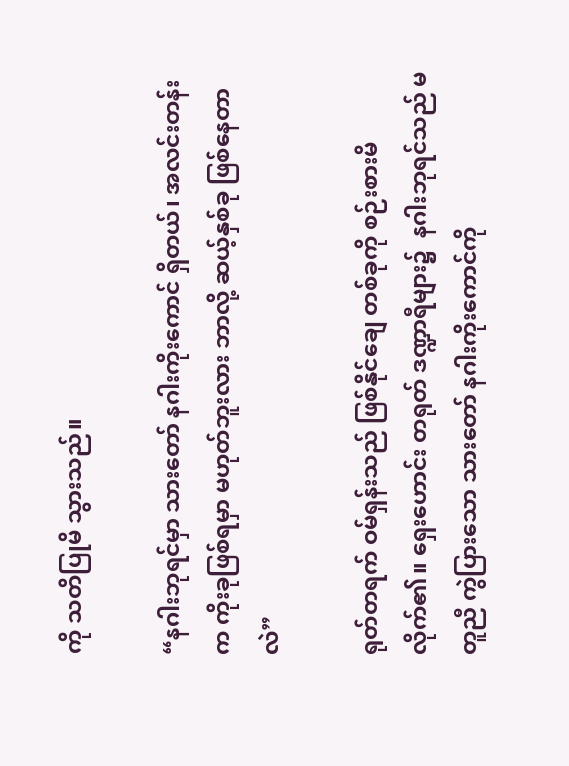ကို သတိပြုမိ သွားသည်။

“နဂါးဘုရင်မှာ သားတော် နဂါးကိုးကောင် ရှိတယ်၊ အလင်းတန်းက ကိုးခုဖြစ်ရမှာ မဟုတ်ဘူးလား ဘာလို့ ဆယ့်နှစ်ခု ဖြစ်နေတာလဲ”

ရုတ်တရက် ဝမ်ရှန်းသည် ဖြစ်နိုင်ချေ တစ်ခုကို စဉ်းစားမိလိုက်၏။ ရှေးဟောင်း တရုတ် ဒဏ္ဍာရီများ၌  နဂါးဘုရင်သည် မတူညီ ကွဲပြားသော သားတော် နဂါးကိုးကောင်ကို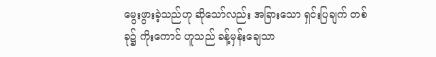မွေးဖွားခဲ့သည်ဟု ဆိုသော်လည်း အခြားသော ရှင်းပြချက် တစ်ခု၌ ကိုးကောင် ဟူသည် ခန့်မှန်းချေသာ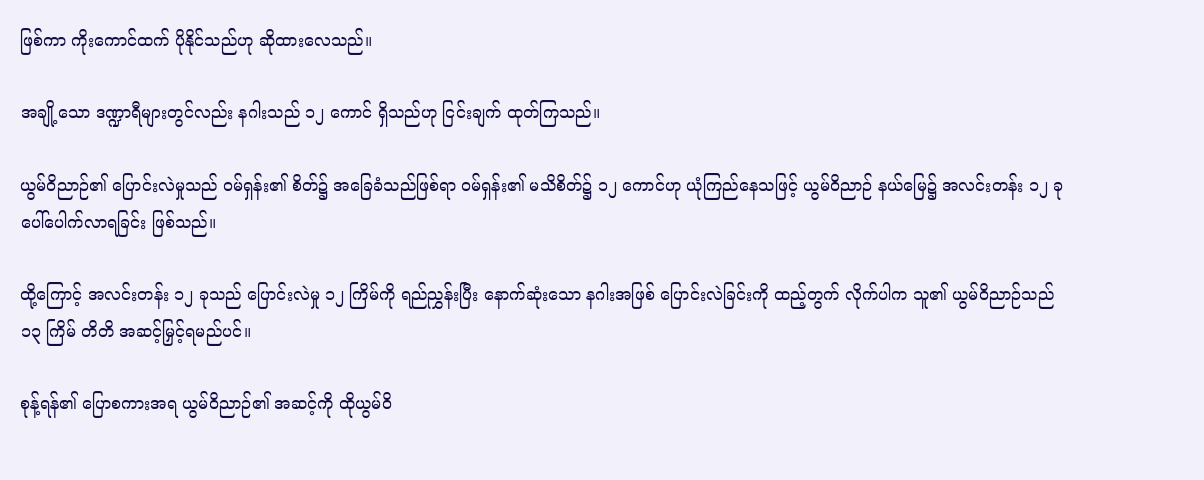ဖြစ်ကာ ကိုးကောင်ထက် ပိုနိုင်သည်ဟု ဆိုထားလေသည်။

အချို့သော ဒဏ္ဍာရီများတွင်လည်း နဂါးသည် ၁၂ ကောင် ရှိသည်ဟု ငြင်းချက် ထုတ်ကြသည်။

ယွမ်ဝိညာဉ်၏ ပြောင်းလဲမှုသည် ဝမ်ရှန်း၏ စိတ်၌ အခြေခံသည်ဖြစ်ရာ ဝမ်ရှန်း၏ မသိစိတ်၌ ၁၂ ကောင်ဟု ယုံကြည်နေသဖြင့် ယွမ်ဝိညာဉ် နယ်မြေ၌ အလင်းတန်း ၁၂ ခု ပေါ်ပေါက်လာရခြင်း ဖြစ်သည်။

ထို့ကြောင့် အလင်းတန်း ၁၂ ခုသည် ပြောင်းလဲမှု ၁၂ ကြိမ်ကို ရည်ညွှန်းပြီး နောက်ဆုံးသော နဂါးအဖြစ် ပြောင်းလဲခြင်းကို ထည့်တွက် လိုက်ပါက သူ၏ ယွမ်ဝိညာဉ်သည် ၁၃ ကြိမ် တိတိ အဆင့်မြှင့်ရမည်ပင်။

စုန့်ရန်၏ ပြောစကားအရ ယွမ်ဝိညာဉ်၏ အဆင့်ကို ထိုယွမ်ဝိ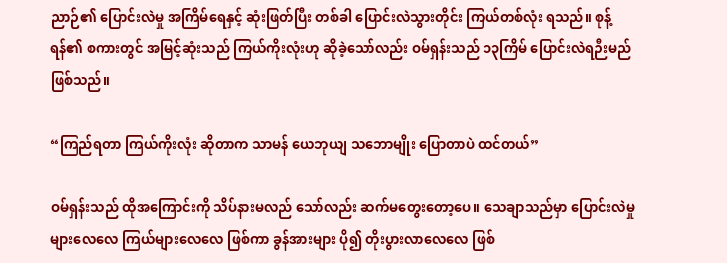ညာဉ်၏ ပြောင်းလဲမှု အကြိမ်ရေနှင့် ဆုံးဖြတ်ပြီး တစ်ခါ ပြောင်းလဲသွားတိုင်း ကြယ်တစ်လုံး ရသည်။ စုန့်ရန်၏ စကားတွင် အမြင့်ဆုံးသည် ကြယ်ကိုးလုံးဟု ဆိုခဲ့သော်လည်း ဝမ်ရှန်းသည် ၁၃ကြိမ် ပြောင်းလဲရဉီးမည်ဖြစ်သည်။

“ကြည်ရတာ ကြယ်ကိုးလုံး ဆိုတာက သာမန် ယေဘုယျ သဘောမျိုး ပြောတာပဲ ထင်တယ်”

ဝမ်ရှန်းသည် ထိုအကြောင်းကို သိပ်နားမလည် သော်လည်း ဆက်မတွေးတော့ပေ။ သေချာသည်မှာ ပြောင်းလဲမှု များလေလေ ကြယ်များလေလေ ဖြစ်ကာ ခွန်အားများ ပို၍ တိုးပွားလာလေလေ ဖြစ်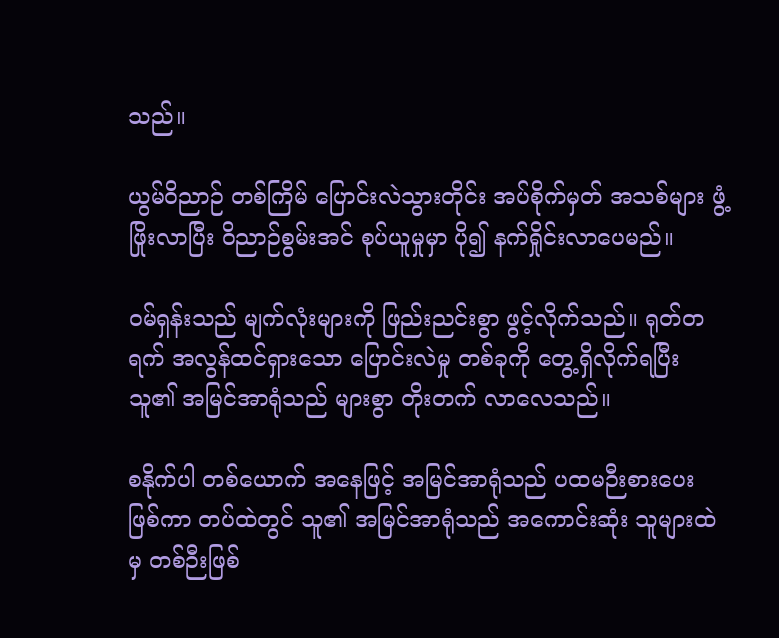သည်။

ယွမ်ဝိညာဉ် တစ်ကြိမ် ပြောင်းလဲသွားတိုင်း အပ်စိုက်မှတ် အသစ်များ ဖွံ့ဖြိုးလာပြီး ဝိညာဉ်စွမ်းအင် စုပ်ယူမှုမှာ ပို၍ နက်ရှိုင်းလာပေမည်။

ဝမ်ရှန်းသည် မျက်လုံးများကို ဖြည်းညင်းစွာ ဖွင့်လိုက်သည်။ ရုတ်တရက် အလွန်ထင်ရှားသော ပြောင်းလဲမှု တစ်ခုကို တွေ့ရှိလိုက်ရပြီး သူ၏ အမြင်အာရုံသည် များစွာ တိုးတက် လာလေသည်။

စနိုက်ပါ တစ်ယောက် အနေဖြင့် အမြင်အာရုံသည် ပထမဉီးစားပေး ဖြစ်ကာ တပ်ထဲတွင် သူ၏ အမြင်အာရုံသည် အကောင်းဆုံး သူများထဲမှ တစ်ဉီးဖြစ်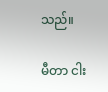သည်။

မီတာ ငါး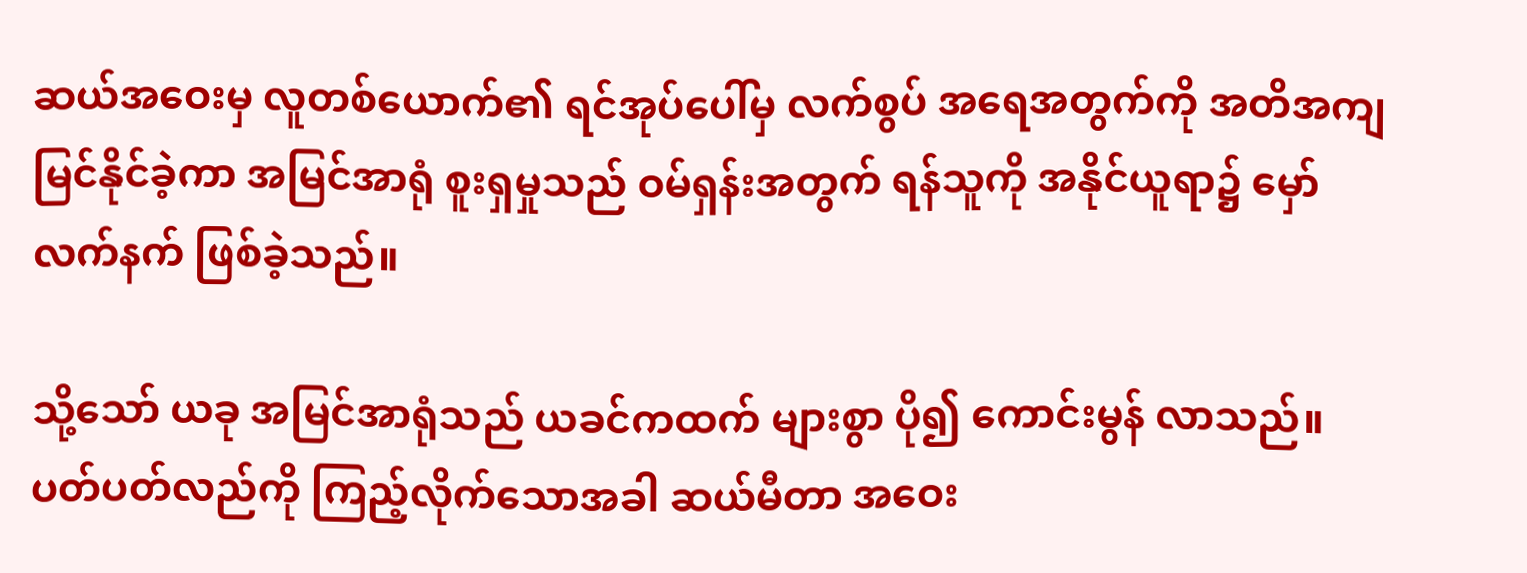ဆယ်အဝေးမှ လူတစ်ယောက်၏ ရင်အုပ်ပေါ်မှ လက်စွပ် အရေအတွက်ကို အတိအကျ မြင်နိုင်ခဲ့ကာ အမြင်အာရုံ စူးရှမှုသည် ဝမ်ရှန်းအတွက် ရန်သူကို အနိုင်ယူရာ၌ မှော်လက်နက် ဖြစ်ခဲ့သည်။

သို့သော် ယခု အမြင်အာရုံသည် ယခင်ကထက် များစွာ ပို၍ ကောင်းမွန် လာသည်။ ပတ်ပတ်လည်ကို ကြည့်လိုက်သောအခါ ဆယ်မီတာ အဝေး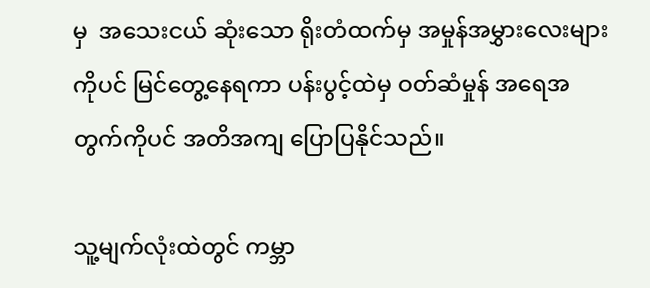မှ  အသေးငယ် ဆုံးသော ရိုးတံထက်မှ အမှုန်အမွှားလေးများကိုပင် မြင်တွေ့နေရကာ ပန်းပွင့်ထဲမှ ဝတ်ဆံမှုန် အရေအတွက်ကိုပင် အတိအကျ ပြောပြနိုင်သည်။

သူ့မျက်လုံးထဲတွင် ကမ္ဘာ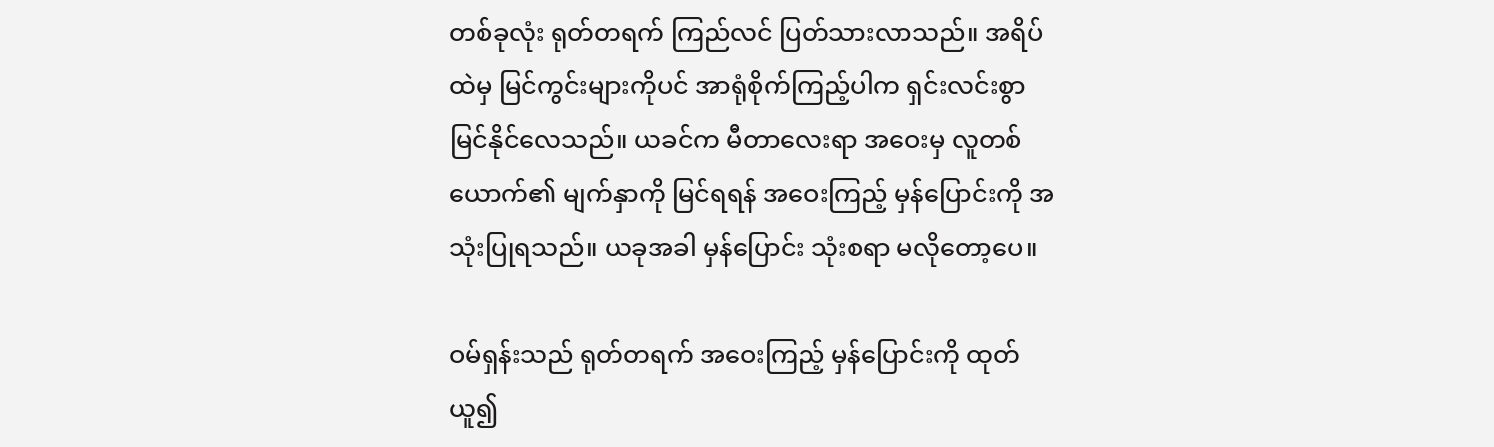တစ်ခုလုံး ရုတ်တရက် ကြည်လင် ပြတ်သားလာသည်။ အရိပ်ထဲမှ မြင်ကွင်းများကိုပင် အာရုံစိုက်ကြည့်ပါက ရှင်းလင်းစွာ မြင်နိုင်လေသည်။ ယခင်က မီတာလေးရာ အဝေးမှ လူတစ်ယောက်၏ မျက်နှာကို မြင်ရရန် အဝေးကြည့် မှန်ပြောင်းကို အသုံးပြုရသည်။ ယခုအခါ မှန်ပြောင်း သုံးစရာ မလိုတော့ပေ။

ဝမ်ရှန်းသည် ရုတ်တရက် အဝေးကြည့် မှန်ပြောင်းကို ထုတ်ယူ၍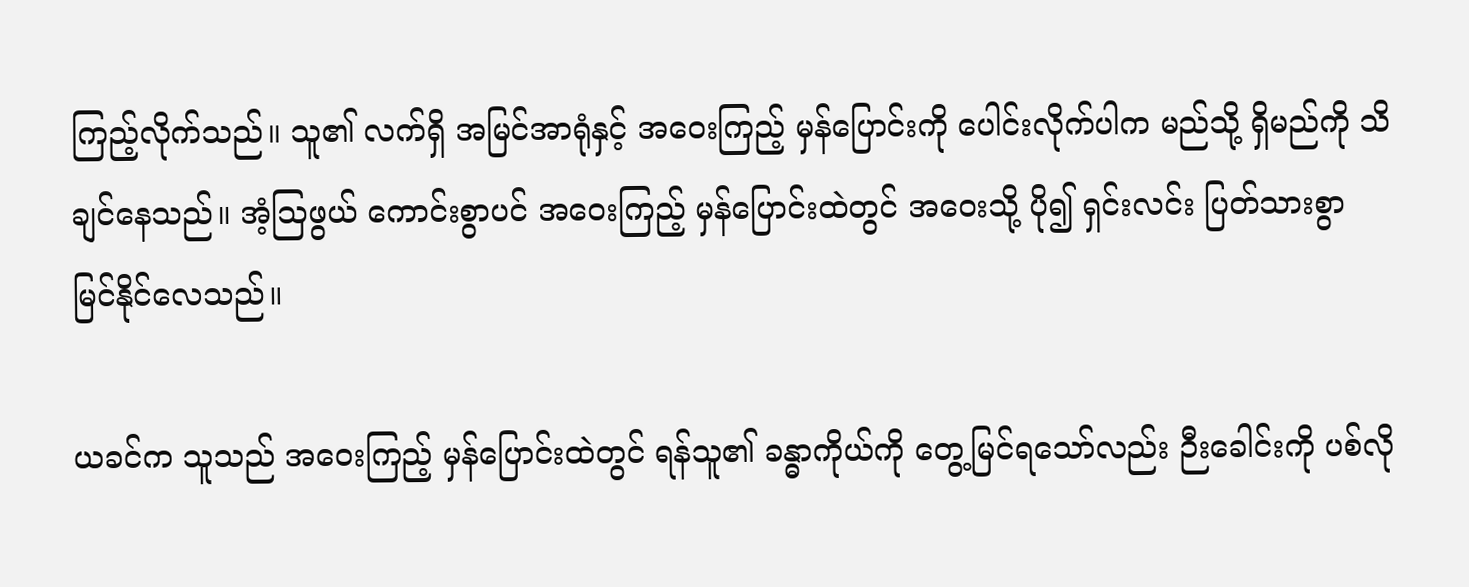ကြည့်လိုက်သည်။ သူ၏ လက်ရှိ အမြင်အာရုံနှင့် အဝေးကြည့် မှန်ပြောင်းကို ပေါင်းလိုက်ပါက မည်သို့ ရှိမည်ကို သိချင်နေသည်။ အံ့သြဖွယ် ကောင်းစွာပင် အဝေးကြည့် မှန်ပြောင်းထဲတွင် အဝေးသို့ ပို၍ ရှင်းလင်း ပြတ်သားစွာ မြင်နိုင်လေသည်။

ယခင်က သူသည် အဝေးကြည့် မှန်ပြောင်းထဲတွင် ရန်သူ၏ ခန္ဓာကိုယ်ကို တွေ့မြင်ရသော်လည်း ဉီးခေါင်းကို ပစ်လို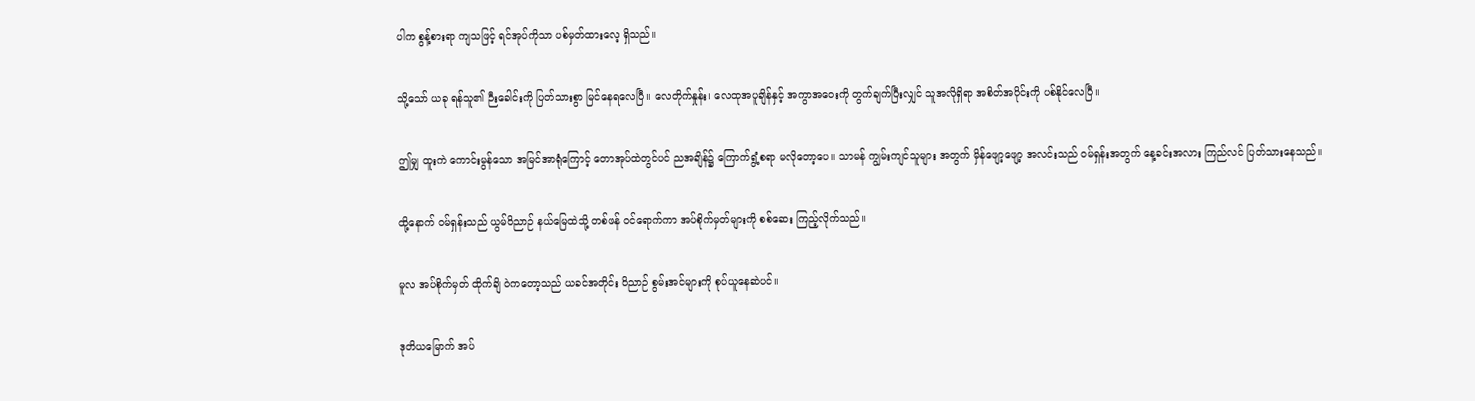ပါက စွန့်စားရာ ကျသဖြင့် ရင်အုပ်ကိုသာ ပစ်မှတ်ထားလေ့ ရှိသည်။

သို့သော် ယခု ရန်သူ၏ ဉီးခေါင်းကို ပြတ်သားစွာ မြင်နေရလေပြီ။ လေတိုက်နှုန်း၊ လေထုအပူချိန်နှင့် အကွာအဝေးကို တွက်ချက်ပြီးလျှင် သူအလိုရှိရာ အစိတ်အပိုင်းကို ပစ်နိုင်လေပြီ။

ဤမျှ ထူးကဲ ကောင်းမွန်သော အမြင်အာရုံကြောင့် တောအုပ်ထဲတွင်ပင် ညအချိန်၌ ကြောက်ရွံ့စရာ မလိုတော့ပေ။ သာမန် ကျွမ်းကျင်သူများ အတွက် မှိန်ဖျော့ဖျော့ အလင်းသည် ဝမ်ရှန်းအတွက် နေ့ခင်းအလား ကြည်လင် ပြတ်သားနေသည်။

ထို့နောက် ဝမ်ရှန်းသည် ယွမ်ဝိညာဉ် နယ်မြေထဲသို့ တစ်ဖန် ဝင်ရောက်ကာ အပ်စိုက်မှတ်များကို စစ်ဆေး ကြည့်လိုက်သည်။

မူလ အပ်စိုက်မှတ် ထိုက်ချိ ဝဲကတော့သည် ယခင်အတိုင်း ဝိညာဉ် စွမ်းအင်များကို စုပ်ယူနေဆဲပင်။

ဒုတိယမြောက် အပ်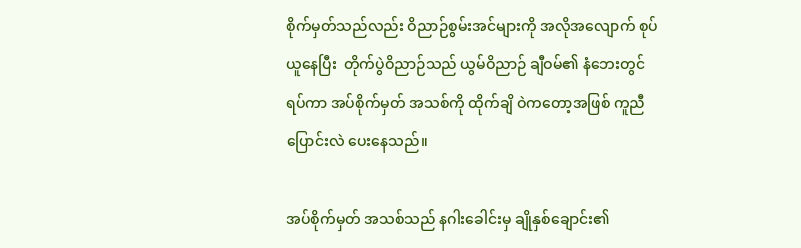စိုက်မှတ်သည်လည်း ဝိညာဉ်စွမ်းအင်များကို အလိုအလျောက် စုပ်ယူနေပြီး  တိုက်ပွဲဝိညာဉ်သည် ယွမ်ဝိညာဉ် ချီဝမ်၏ နံဘေးတွင်ရပ်ကာ အပ်စိုက်မှတ် အသစ်ကို ထိုက်ချိ ဝဲကတော့အဖြစ် ကူညီပြောင်းလဲ ပေးနေသည်။

အပ်စိုက်မှတ် အသစ်သည် နဂါးခေါင်းမှ ချိုနှစ်ချောင်း၏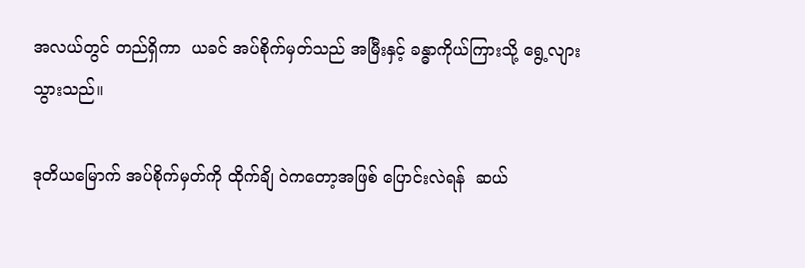အလယ်တွင် တည်ရှိကာ  ယခင် အပ်စိုက်မှတ်သည် အမြီးနှင့် ခန္ဓာကိုယ်ကြားသို့ ရွေ့လျားသွားသည်။

ဒုတိယမြောက် အပ်စိုက်မှတ်ကို ထိုက်ချိ ဝဲကတော့အဖြစ် ပြောင်းလဲရန်  ဆယ်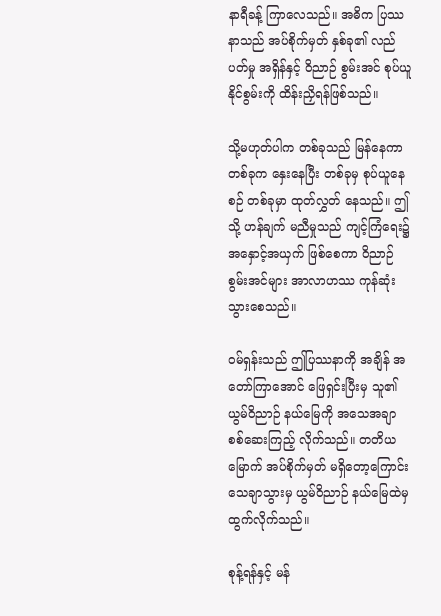နာရီခန့် ကြာလေသည်။ အဓိက ပြဿနာသည် အပ်စိုက်မှတ် နှစ်ခု၏ လည်ပတ်မှု အရှိန်နှင့် ဝိညာဉ် စွမ်းအင် စုပ်ယူနိုင်စွမ်းကို ထိန်းညှိရန်ဖြစ်သည်။

သို့မဟုတ်ပါက တစ်ခုသည် မြန်နေကာ တစ်ခုက နှေးနေပြီး တစ်ခုမှ စုပ်ယူနေစဉ် တစ်ခုမှာ ထုတ်လွှတ် နေသည်။ ဤသို့ ဟန်ချက် မညီမှုသည် ကျင့်ကြံရေး၌ အနှောင့်အယှက် ဖြစ်စေကာ ဝိညာဉ်စွမ်းအင်များ အာလာဟဿ ကုန်ဆုံး သွားစေသည်။

ဝမ်ရှန်းသည် ဤပြဿနာကို အချိန် အတော်ကြာအောင် ဖြေရှင်းပြီးမှ သူ၏ ယွမ်ဝိညာဉ် နယ်မြေကို အသေအချာ စစ်ဆေးကြည့် လိုက်သည်။ တတိယမြောက် အပ်စိုက်မှတ် မရှိတော့ကြောင်း သေချာသွားမှ ယွမ်ဝိညာဉ် နယ်မြေထဲမှ ထွက်လိုက်သည်။

စုန့်ရန်နှင့် မန်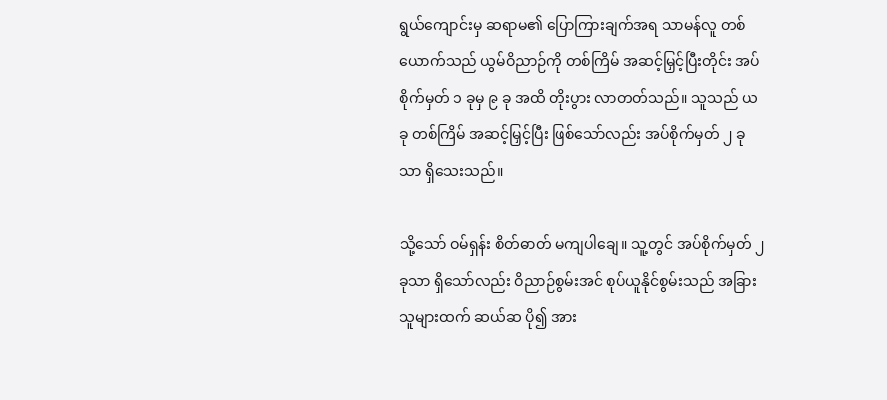ရွယ်ကျောင်းမှ ဆရာမ၏ ပြောကြားချက်အရ သာမန်လူ တစ်ယောက်သည် ယွမ်ဝိညာဉ်ကို တစ်ကြိမ် အဆင့်မြှင့်ပြီးတိုင်း အပ်စိုက်မှတ် ၁ ခုမှ ၉ ခု အထိ တိုးပွား လာတတ်သည်။ သူသည် ယခု တစ်ကြိမ် အဆင့်မြှင့်ပြီး ဖြစ်သော်လည်း အပ်စိုက်မှတ် ၂ ခုသာ ရှိသေးသည်။

သို့သော် ဝမ်ရှန်း စိတ်ဓာတ် မကျပါချေ။ သူ့တွင် အပ်စိုက်မှတ် ၂ ခုသာ ရှိသော်လည်း ဝိညာဉ်စွမ်းအင် စုပ်ယူနိုင်စွမ်းသည် အခြားသူများထက် ဆယ်ဆ ပို၍ အား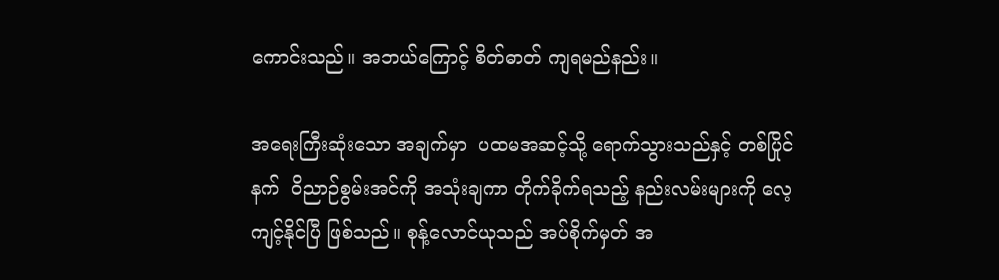ကောင်းသည်။ အဘယ်ကြောင့် စိတ်ဓာတ် ကျရမည်နည်း။

အရေးကြီးဆုံးသော အချက်မှာ  ပထမအဆင့်သို့ ရောက်သွားသည်နှင့် တစ်ပြိုင်နက်  ဝိညာဉ်စွမ်းအင်ကို အသုံးချကာ တိုက်ခိုက်ရသည့် နည်းလမ်းများကို လေ့ကျင့်နိုင်ပြီ ဖြစ်သည်။ စုန့်လောင်ယုသည် အပ်စိုက်မှတ် အ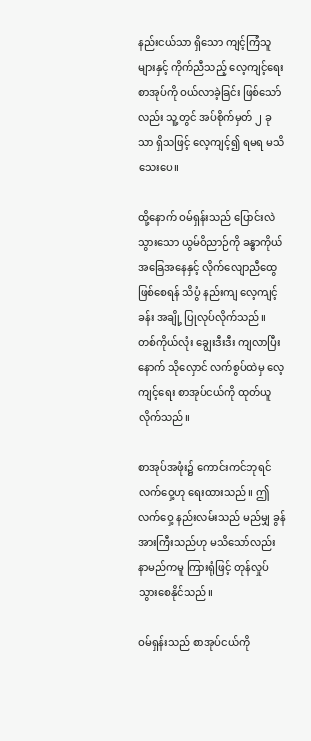နည်းငယ်သာ ရှိသော ကျင့်ကြံသူများနှင့် ကိုက်ညီသည့် လေ့ကျင့်ရေး စာအုပ်ကို ဝယ်လာခဲ့ခြင်း ဖြစ်သော်လည်း သူ့တွင် အပ်စိုက်မှတ် ၂ ခုသာ ရှိသဖြင့် လေ့ကျင့်၍ ရမရ မသိသေးပေ။

ထို့နောက် ဝမ်ရှန်းသည် ပြောင်းလဲ သွားသော ယွမ်ဝိညာဉ်ကို ခန္ဓာကိုယ် အခြေအနေနှင့် လိုက်လျောညီထွေ ဖြစ်စေရန် သိပွံ နည်းကျ လေ့ကျင့်ခန်း အချို့ ပြုလုပ်လိုက်သည်။ တစ်ကိုယ်လုံး ချွေးဒီးဒီး ကျလာပြီးနောက် သိုလှောင် လက်စွပ်ထဲမှ လေ့ကျင့်ရေး စာအုပ်ငယ်ကို ထုတ်ယူလိုက်သည်။

စာအုပ်အဖုံး၌ ကောင်းကင်ဘုရင် လက်ဝှေ့ဟု ရေးထားသည်။ ဤလက်ဝှေ့ နည်းလမ်းသည် မည်မျှ ခွန်အားကြီးသည်ဟု မသိသော်လည်း  နာမည်ကမူ ကြားရုံဖြင့် တုန်လှုပ် သွားစေနိုင်သည်။

ဝမ်ရှန်းသည် စာအုပ်ငယ်ကို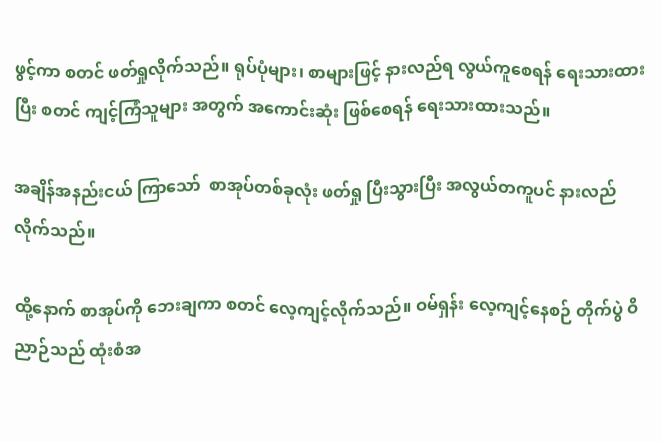ဖွင့်ကာ စတင် ဖတ်ရှုလိုက်သည်။ ရုပ်ပုံများ၊ စာများဖြင့် နားလည်ရ လွယ်ကူစေရန် ရေးသားထားပြီး စတင် ကျင့်ကြံသူများ အတွက် အကောင်းဆုံး ဖြစ်စေရန် ရေးသားထားသည်။

အချိန်အနည်းငယ် ကြာသော်  စာအုပ်တစ်ခုလုံး ဖတ်ရှု ပြီးသွားပြီး အလွယ်တကူပင် နားလည် လိုက်သည်။

ထို့နောက် စာအုပ်ကို ဘေးချကာ စတင် လေ့ကျင့်လိုက်သည်။ ဝမ်ရှန်း လေ့ကျင့်နေစဉ် တိုက်ပွဲ ဝိညာဉ်သည် ထုံးစံအ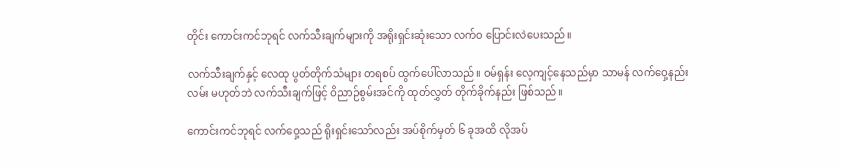တိုင်း ကောင်းကင်ဘုရင် လက်သီးချက်များကို အရိုးရှင်းဆုံးသော လက်ဝ ပြောင်းလဲပေးသည်။

လက်သီးချက်နှင့် လေထု ပွတ်တိုက်သံများ တရစပ် ထွက်ပေါ်လာသည်။ ဝမ်ရှန်း လေ့ကျင့်နေသည်မှာ သာမန် လက်ဝှေ့နည်းလမ်း မဟုတ်ဘဲ လက်သီးချက်ဖြင့် ဝိညာဉ်စွမ်းအင်ကို ထုတ်လွှတ် တိုက်ခိုက်နည်း ဖြစ်သည်။

ကောင်းကင်ဘုရင် လက်ဝှေ့သည် ရိုးရှင်းသော်လည်း အပ်စိုက်မှတ် ၆ ခုအထိ လိုအပ်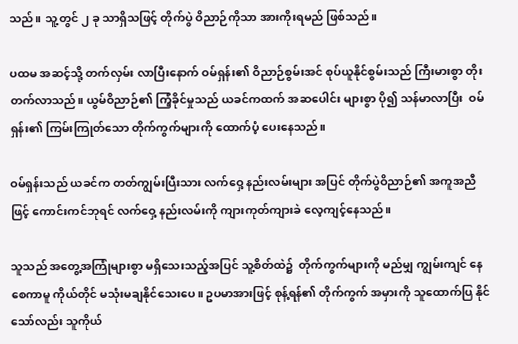သည်။ သူ့တွင် ၂ ခု သာရှိသဖြင့် တိုက်ပွဲ ဝိညာဉ်ကိုသာ အားကိုးရမည် ဖြစ်သည်။

ပထမ အဆင့်သို့ တက်လှမ်း လာပြီးနောက် ဝမ်ရှန်း၏ ဝိညာဉ်စွမ်းအင် စုပ်ယူနိုင်စွမ်းသည် ကြီးမားစွာ တိုးတက်လာသည်။ ယွမ်ဝိညာဉ်၏ ကြံ့ခိုင်မှုသည် ယခင်ကထက် အဆပေါင်း များစွာ ပို၍ သန်မာလာပြီး  ဝမ်ရှန်း၏ ကြမ်းကြုတ်သော တိုက်ကွက်များကို ထောက်ပံ့ ပေးနေသည်။

ဝမ်ရှန်းသည် ယခင်က တတ်ကျွမ်းပြီးသား လက်ဝှေ့ နည်းလမ်းများ အပြင် တိုက်ပွဲဝိညာဉ်၏ အကူအညီဖြင့် ကောင်းကင်ဘုရင် လက်ဝှေ့ နည်းလမ်းကို ကျားကုတ်ကျားခဲ လေ့ကျင့်နေသည်။

သူသည် အတွေ့အကြုံများစွာ မရှိသေးသည့်အပြင် သူ့စိတ်ထဲ၌  တိုက်ကွက်များကို မည်မျှ ကျွမ်းကျင် နေစေကာမူ ကိုယ်တိုင် မသုံးမချနိုင်သေးပေ။ ဥပမာအားဖြင့် စုန့်ရန်၏ တိုက်ကွက် အမှားကို သူထောက်ပြ နိုင်သော်လည်း သူကိုယ်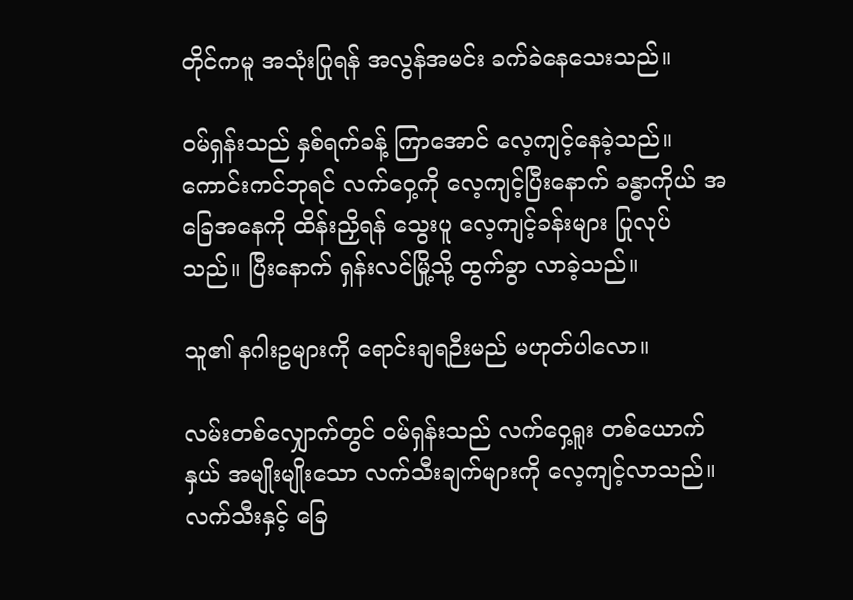တိုင်ကမူ အသုံးပြုရန် အလွန်အမင်း ခက်ခဲနေသေးသည်။

ဝမ်ရှန်းသည် နှစ်ရက်ခန့် ကြာအောင် လေ့ကျင့်နေခဲ့သည်။ ကောင်းကင်ဘုရင် လက်ဝှေ့ကို လေ့ကျင့်ပြီးနောက် ခန္ဓာကိုယ် အခြေအနေကို ထိန်းညှိရန် သွေးပူ လေ့ကျင့်ခန်းများ ပြုလုပ်သည်။ ပြီးနောက် ရှန်းလင်မြို့သို့ ထွက်ခွာ လာခဲ့သည်။

သူ၏ နဂါးဥများကို ရောင်းချရဉီးမည် မဟုတ်ပါလော။

လမ်းတစ်လျှောက်တွင် ဝမ်ရှန်းသည် လက်ဝှေ့ရူး တစ်ယောက်နှယ် အမျိုးမျိုးသော လက်သီးချက်များကို လေ့ကျင့်လာသည်။ လက်သီးနှင့် ခြေ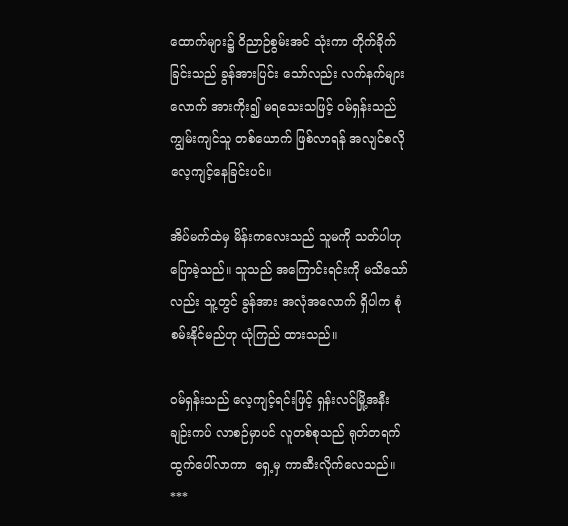ထောက်များ၌ ဝိညာဉ်စွမ်းအင် သုံးကာ တိုက်ခိုက်ခြင်းသည် ခွန်အားပြင်း သော်လည်း လက်နက်များလောက် အားကိုး၍ မရသေးသဖြင့် ဝမ်ရှန်းသည် ကျွမ်းကျင်သူ တစ်ယောက် ဖြစ်လာရန် အလျင်စလို  လေ့ကျင့်နေခြင်းပင်။

အိပ်မက်ထဲမှ မိန်းကလေးသည် သူမကို သတ်ပါဟု ပြောခဲ့သည်။ သူသည် အကြောင်းရင်းကို မသိသော်လည်း သူ့တွင် ခွန်အား အလုံအလောက် ရှိပါက စုံစမ်းနိုင်မည်ဟု ယုံကြည် ထားသည်။

ဝမ်ရှန်းသည် လေ့ကျင့်ရင်းဖြင့် ရှန်းလင်မြို့အနီး ချဉ်းကပ် လာစဉ်မှာပင် လူတစ်စုသည် ရုတ်တရက် ထွက်ပေါ်လာကာ  ရှေ့မှ ကာဆီးလိုက်လေသည်။
***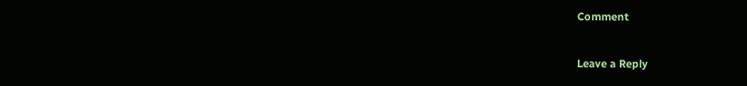Comment

Leave a Reply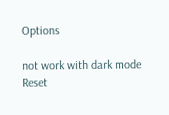Options

not work with dark mode
Reset